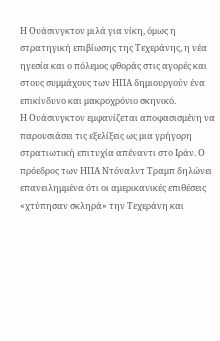Η Ουάσινγκτον μιλά για νίκη, όμως η στρατηγική επιβίωσης της Τεχεράνης, η νέα ηγεσία και ο πόλεμος φθοράς στις αγορές και στους συμμάχους των ΗΠΑ δημιουργούν ένα επικίνδυνο και μακροχρόνιο σκηνικό.
Η Ουάσινγκτον εμφανίζεται αποφασισμένη να παρουσιάσει τις εξελίξεις ως μια γρήγορη στρατιωτική επιτυχία απέναντι στο Ιράν. Ο πρόεδρος των ΗΠΑ Ντόναλντ Τραμπ δηλώνει επανειλημμένα ότι οι αμερικανικές επιθέσεις «χτύπησαν σκληρά» την Τεχεράνη και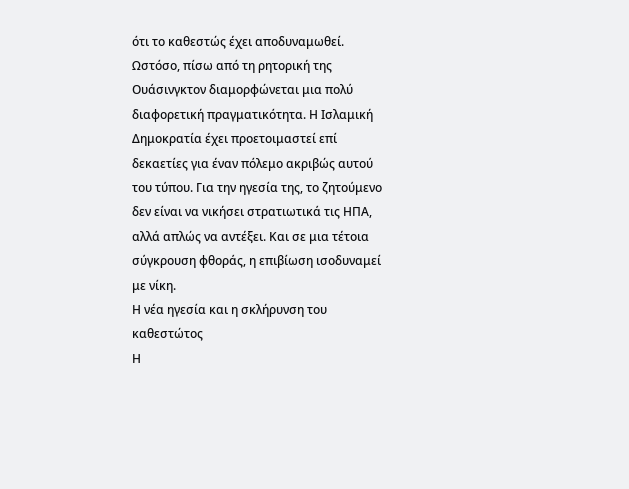ότι το καθεστώς έχει αποδυναμωθεί.
Ωστόσο, πίσω από τη ρητορική της Ουάσινγκτον διαμορφώνεται μια πολύ διαφορετική πραγματικότητα. Η Ισλαμική Δημοκρατία έχει προετοιμαστεί επί δεκαετίες για έναν πόλεμο ακριβώς αυτού του τύπου. Για την ηγεσία της, το ζητούμενο δεν είναι να νικήσει στρατιωτικά τις ΗΠΑ, αλλά απλώς να αντέξει. Και σε μια τέτοια σύγκρουση φθοράς, η επιβίωση ισοδυναμεί με νίκη.
Η νέα ηγεσία και η σκλήρυνση του καθεστώτος
Η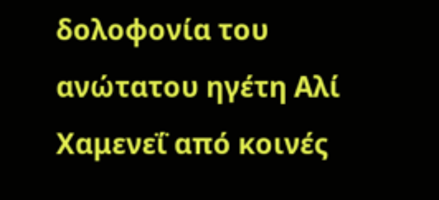δολοφονία του ανώτατου ηγέτη Αλί Χαμενεΐ από κοινές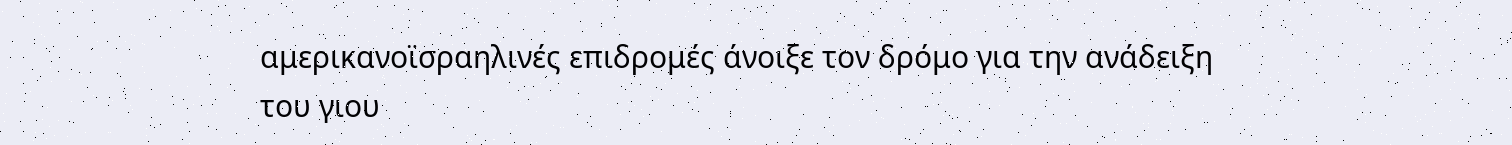αμερικανοϊσραηλινές επιδρομές άνοιξε τον δρόμο για την ανάδειξη του γιου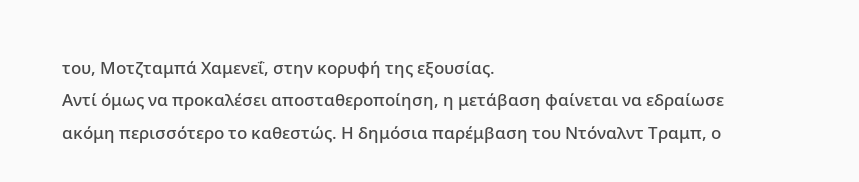του, Μοτζταμπά Χαμενεΐ, στην κορυφή της εξουσίας.
Αντί όμως να προκαλέσει αποσταθεροποίηση, η μετάβαση φαίνεται να εδραίωσε ακόμη περισσότερο το καθεστώς. Η δημόσια παρέμβαση του Ντόναλντ Τραμπ, ο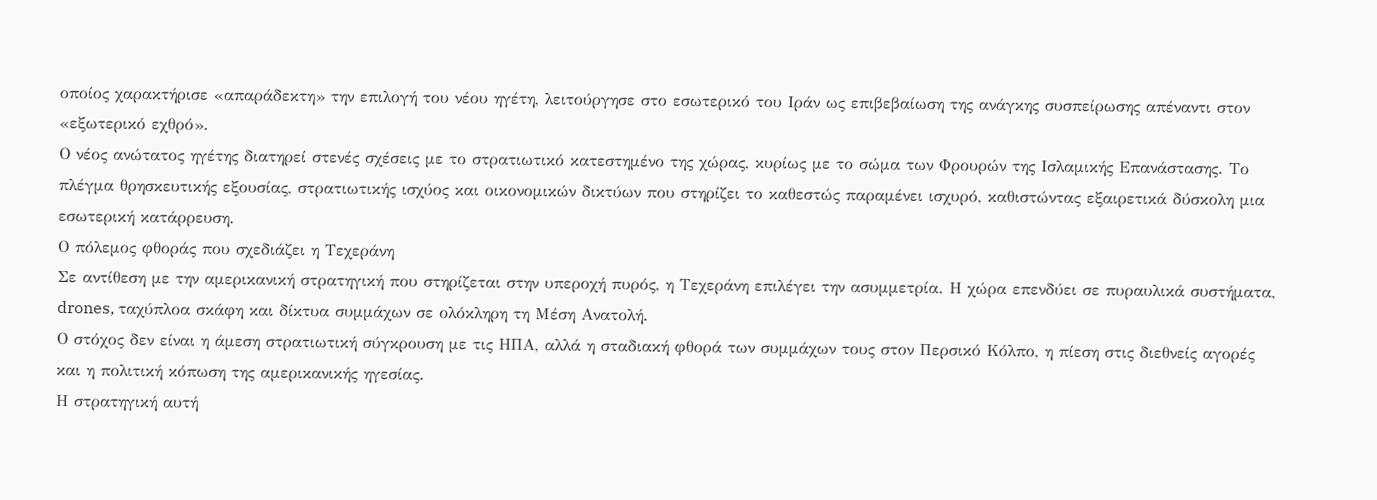οποίος χαρακτήρισε «απαράδεκτη» την επιλογή του νέου ηγέτη, λειτούργησε στο εσωτερικό του Ιράν ως επιβεβαίωση της ανάγκης συσπείρωσης απέναντι στον «εξωτερικό εχθρό».
Ο νέος ανώτατος ηγέτης διατηρεί στενές σχέσεις με το στρατιωτικό κατεστημένο της χώρας, κυρίως με το σώμα των Φρουρών της Ισλαμικής Επανάστασης. Το πλέγμα θρησκευτικής εξουσίας, στρατιωτικής ισχύος και οικονομικών δικτύων που στηρίζει το καθεστώς παραμένει ισχυρό, καθιστώντας εξαιρετικά δύσκολη μια εσωτερική κατάρρευση.
Ο πόλεμος φθοράς που σχεδιάζει η Τεχεράνη
Σε αντίθεση με την αμερικανική στρατηγική που στηρίζεται στην υπεροχή πυρός, η Τεχεράνη επιλέγει την ασυμμετρία. Η χώρα επενδύει σε πυραυλικά συστήματα, drones, ταχύπλοα σκάφη και δίκτυα συμμάχων σε ολόκληρη τη Μέση Ανατολή.
Ο στόχος δεν είναι η άμεση στρατιωτική σύγκρουση με τις ΗΠΑ, αλλά η σταδιακή φθορά των συμμάχων τους στον Περσικό Κόλπο, η πίεση στις διεθνείς αγορές και η πολιτική κόπωση της αμερικανικής ηγεσίας.
Η στρατηγική αυτή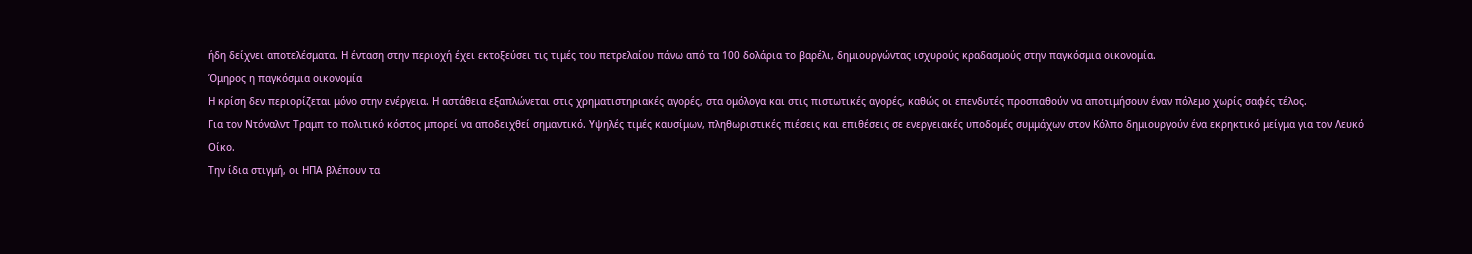ήδη δείχνει αποτελέσματα. Η ένταση στην περιοχή έχει εκτοξεύσει τις τιμές του πετρελαίου πάνω από τα 100 δολάρια το βαρέλι, δημιουργώντας ισχυρούς κραδασμούς στην παγκόσμια οικονομία.
Όμηρος η παγκόσμια οικονομία
Η κρίση δεν περιορίζεται μόνο στην ενέργεια. Η αστάθεια εξαπλώνεται στις χρηματιστηριακές αγορές, στα ομόλογα και στις πιστωτικές αγορές, καθώς οι επενδυτές προσπαθούν να αποτιμήσουν έναν πόλεμο χωρίς σαφές τέλος.
Για τον Ντόναλντ Τραμπ το πολιτικό κόστος μπορεί να αποδειχθεί σημαντικό. Υψηλές τιμές καυσίμων, πληθωριστικές πιέσεις και επιθέσεις σε ενεργειακές υποδομές συμμάχων στον Κόλπο δημιουργούν ένα εκρηκτικό μείγμα για τον Λευκό Οίκο.
Την ίδια στιγμή, οι ΗΠΑ βλέπουν τα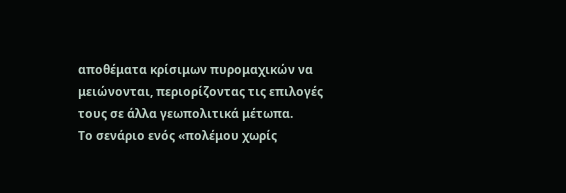αποθέματα κρίσιμων πυρομαχικών να μειώνονται, περιορίζοντας τις επιλογές τους σε άλλα γεωπολιτικά μέτωπα.
Το σενάριο ενός «πολέμου χωρίς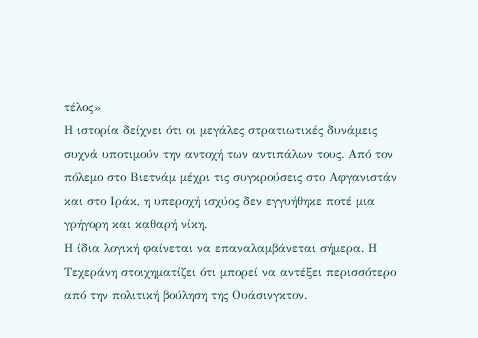τέλος»
Η ιστορία δείχνει ότι οι μεγάλες στρατιωτικές δυνάμεις συχνά υποτιμούν την αντοχή των αντιπάλων τους. Από τον πόλεμο στο Βιετνάμ μέχρι τις συγκρούσεις στο Αφγανιστάν και στο Ιράκ, η υπεροχή ισχύος δεν εγγυήθηκε ποτέ μια γρήγορη και καθαρή νίκη.
Η ίδια λογική φαίνεται να επαναλαμβάνεται σήμερα. Η Τεχεράνη στοιχηματίζει ότι μπορεί να αντέξει περισσότερο από την πολιτική βούληση της Ουάσινγκτον.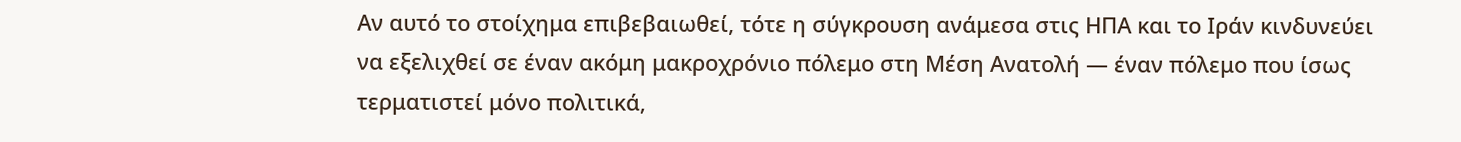Αν αυτό το στοίχημα επιβεβαιωθεί, τότε η σύγκρουση ανάμεσα στις ΗΠΑ και το Ιράν κινδυνεύει να εξελιχθεί σε έναν ακόμη μακροχρόνιο πόλεμο στη Μέση Ανατολή — έναν πόλεμο που ίσως τερματιστεί μόνο πολιτικά,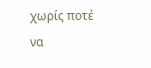χωρίς ποτέ να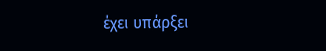έχει υπάρξει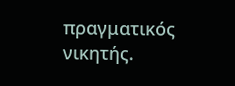πραγματικός νικητής.